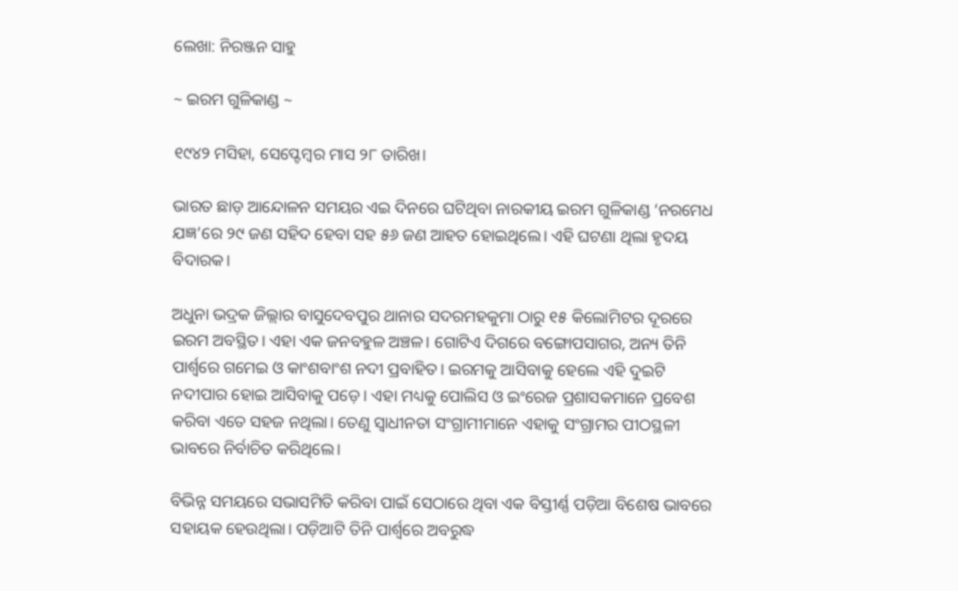ଲେଖା: ନିରଞ୍ଜନ ସାହୁ

~ ଇରମ ଗୁଳିକାଣ୍ଡ ~

୧୯୪୨ ମସିହା, ସେପ୍ଟେମ୍ବର ମାସ ୨୮ ତାରିଖ।

ଭାରତ ଛାଡ଼ ଆନ୍ଦୋଳନ ସମୟର ଏଇ ଦିନରେ ଘଟିଥିବା ନାରକୀୟ ଇରମ ଗୁଳିକାଣ୍ଡ ‘ନରମେଧ ଯଜ୍ଞ’ରେ ୨୯ ଜଣ ସହିଦ ହେବା ସହ ୫୬ ଜଣ ଆହତ ହୋଇଥିଲେ। ଏହି ଘଟଣା ଥିଲା ହୃଦୟ ବିଦାରକ।

ଅଧୁନା ଭଦ୍ରକ ଜିଲ୍ଲାର ବାସୁଦେବପୁର ଥାନାର ସଦରମହକୁମା ଠାରୁ ୧୫ କିଲୋମିଟର ଦୂରରେ ଇରମ ଅବସ୍ଥିତ। ଏହା ଏକ ଜନବହୁଳ ଅଞ୍ଚଳ। ଗୋଟିଏ ଦିଗରେ ବଙ୍ଗୋପସାଗର, ଅନ୍ୟ ତିନି ପାର୍ଶ୍ଵରେ ଗମେଇ ଓ କାଂଶବାଂଶ ନଦୀ ପ୍ରବାହିତ। ଇରମକୁ ଆସିବାକୁ ହେଲେ ଏହି ଦୁଇଟି ନଦୀପାର ହୋଇ ଆସିବାକୁ ପଡ଼େ। ଏହା ମଧ୍ୟକୁ ପୋଲିସ ଓ ଇଂରେଜ ପ୍ରଶାସକମାନେ ପ୍ରବେଶ କରିବା ଏତେ ସହଜ ନଥିଲା। ତେଣୁ ସ୍ଵାଧୀନତା ସଂଗ୍ରାମୀମାନେ ଏହାକୁ ସଂଗ୍ରାମର ପୀଠସ୍ଥଳୀ ଭାବରେ ନିର୍ବାଚିତ କରିଥିଲେ।

ବିଭିନ୍ନ ସମୟରେ ସଭାସମିତି କରିବା ପାଇଁ ସେଠାରେ ଥିବା ଏକ ବିସ୍ତୀର୍ଣ୍ଣ ପଡ଼ିଆ ବିଶେଷ ଭାବରେ ସହାୟକ ହେଉଥିଲା। ପଡ଼ିଆଟି ତିନି ପାର୍ଶ୍ଵରେ ଅବରୁଦ୍ଧ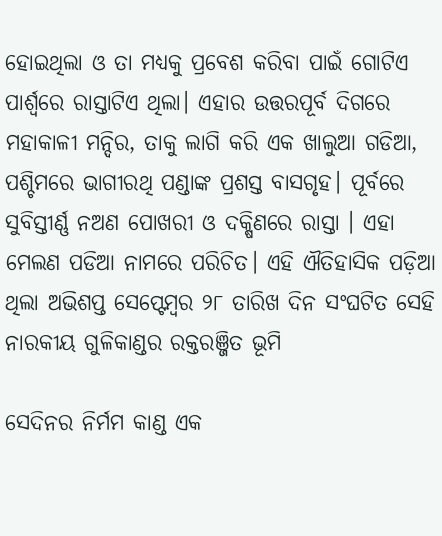ହୋଇଥିଲା ଓ ତା ମଧ୍ୟକୁ ପ୍ରବେଶ କରିବା ପାଇଁ ଗୋଟିଏ ପାର୍ଶ୍ୱରେ ରାସ୍ତାଟିଏ ଥିଲା। ଏହାର ଉତ୍ତରପୂର୍ବ ଦିଗରେ ମହାକାଳୀ ମନ୍ଦିର, ତାକୁ ଲାଗି କରି ଏକ ଖାଲୁଆ ଗଡିଆ, ପଶ୍ଚିମରେ ଭାଗୀରଥି ପଣ୍ଡାଙ୍କ ପ୍ରଶସ୍ତ ବାସଗୃହ। ପୂର୍ବରେ ସୁବିସ୍ତୀର୍ଣ୍ଣ ନଅଣ ପୋଖରୀ ଓ ଦକ୍ଷିଣରେ ରାସ୍ତା । ଏହା ମେଲଣ ପଡିଆ ନାମରେ ପରିଚିତ। ଏହି ଐତିହାସିକ ପଡ଼ିଆ ଥିଲା ଅଭିଶପ୍ତ ସେପ୍ଟେମ୍ବର ୨୮ ତାରିଖ ଦିନ ସଂଘଟିତ ସେହି ନାରକୀୟ ଗୁଳିକାଣ୍ଡର ରକ୍ତରଞ୍ଜିତ ଭୂମି

ସେଦିନର ନିର୍ମମ କାଣ୍ଡ ଏକ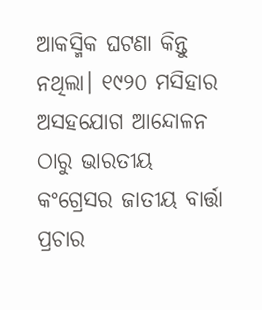ଆକସ୍ମିକ ଘଟଣା କିନ୍ତୁ ନଥିଲା। ୧୯୨୦ ମସିହାର ଅସହଯୋଗ ଆନ୍ଦୋଳନ ଠାରୁ ଭାରତୀୟ କଂଗ୍ରେସର ଜାତୀୟ ବାର୍ତ୍ତା ପ୍ରଚାର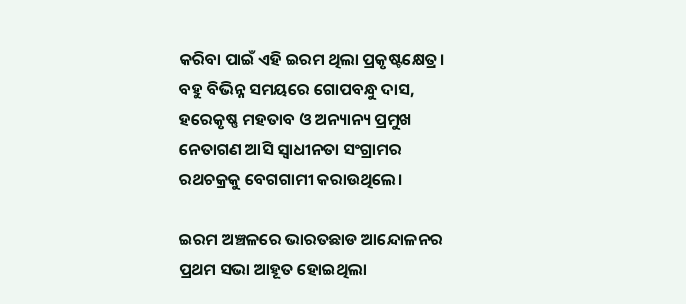କରିବା ପାଇଁ ଏହି ଇରମ ଥିଲା ପ୍ରକୃଷ୍ଟକ୍ଷେତ୍ର। ବହୁ ବିଭିନ୍ନ ସମୟରେ ଗୋପବନ୍ଧୁ ଦାସ, ହରେକୃଷ୍ଣ ମହତାବ ଓ ଅନ୍ୟାନ୍ୟ ପ୍ରମୁଖ ନେତାଗଣ ଆସି ସ୍ଵାଧୀନତା ସଂଗ୍ରାମର ରଥଚକ୍ରକୁ ବେଗଗାମୀ କରାଉଥିଲେ।

ଇରମ ଅଞ୍ଚଳରେ ଭାରତଛାଡ ଆନ୍ଦୋଳନର ପ୍ରଥମ ସଭା ଆହୂତ ହୋଇଥିଲା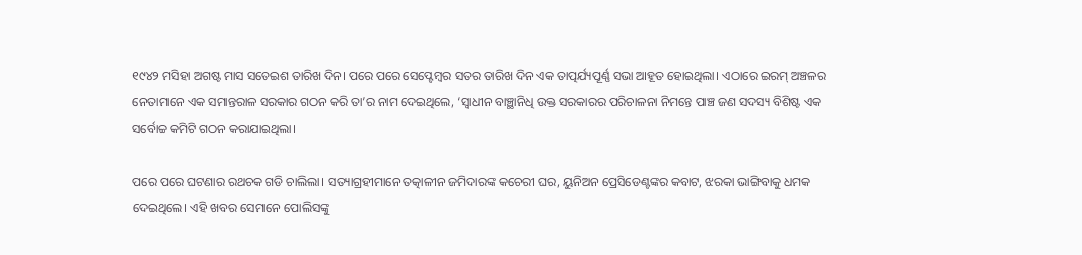୧୯୪୨ ମସିହା ଅଗଷ୍ଟ ମାସ ସତେଇଶ ତାରିଖ ଦିନ। ପରେ ପରେ ସେପ୍ଟେମ୍ବର ସତର ତାରିଖ ଦିନ ଏକ ତାତ୍ପର୍ଯ୍ୟପୂର୍ଣ୍ଣ ସଭା ଆହୂତ ହୋଇଥିଲା। ଏଠାରେ ଇରମ୍ ଅଞ୍ଚଳର ନେତାମାନେ ଏକ ସମାନ୍ତରାଳ ସରକାର ଗଠନ କରି ତା’ର ନାମ ଦେଇଥିଲେ, ‘ସ୍ଵାଧୀନ ବାଞ୍ଛାନିଧି ଉକ୍ତ ସରକାରର ପରିଚାଳନା ନିମନ୍ତେ ପାଞ୍ଚ ଜଣ ସଦସ୍ୟ ବିଶିଷ୍ଟ ଏକ ସର୍ବୋଚ୍ଚ କମିଟି ଗଠନ କରାଯାଇଥିଲା।

ପରେ ପରେ ଘଟଣାର ରଥଚକ ଗଡି ଚାଲିଲା। ସତ୍ୟାଗ୍ରହୀମାନେ ତତ୍କାଳୀନ ଜମିଦାରଙ୍କ କଚେରୀ ଘର, ୟୁନିଅନ ପ୍ରେସିଡେଣ୍ଟଙ୍କର କବାଟ, ଝରକା ଭାଙ୍ଗିବାକୁ ଧମକ ଦେଇଥିଲେ। ଏହି ଖବର ସେମାନେ ପୋଲିସଙ୍କୁ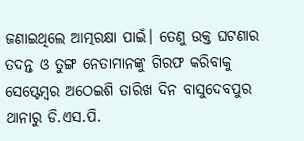ଜଣାଇଥିଲେ ଆତ୍ମରକ୍ଷା ପାଇଁ। ତେଣୁ ଉକ୍ତ ଘଟଣାର ତଦନ୍ତ ଓ ତୁଙ୍ଗ ନେତାମାନଙ୍କୁ ଗିରଫ କରିବାକୁ ସେପ୍ଟେମ୍ବର ଅଠେଇଶି ତାରିଖ ଦିନ ବାସୁଦେବପୁର ଥାନାରୁ ଡି.ଏସ.ପି.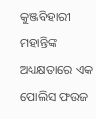କୁଞ୍ଜବିହାରୀ ମହାନ୍ତିଙ୍କ ଅଧ୍ୟକ୍ଷତାରେ ଏକ ପୋଲିସ ଫଉଜ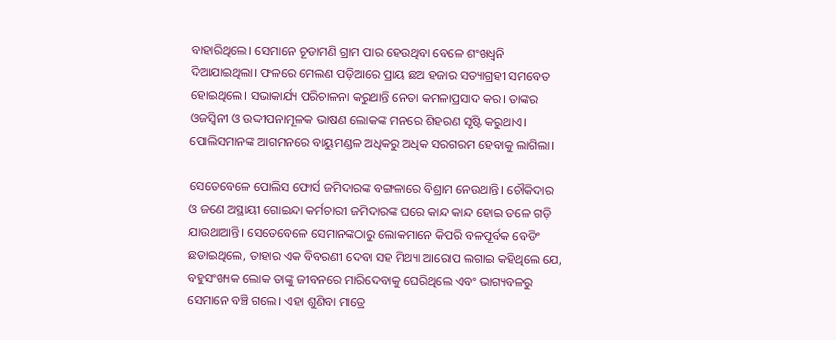ବାହାରିଥିଲେ। ସେମାନେ ଚୂଡାମଣି ଗ୍ରାମ ପାର ହେଉଥିବା ବେଳେ ଶଂଖଧ୍ଵନି ଦିଆଯାଇଥିଲା। ଫଳରେ ମେଲଣ ପଡ଼ିଆରେ ପ୍ରାୟ ଛଅ ହଜାର ସତ୍ୟାଗ୍ରହୀ ସମବେତ ହୋଇଥିଲେ। ସଭାକାର୍ଯ୍ୟ ପରିଚାଳନା କରୁଥାନ୍ତି ନେତା କମଳାପ୍ରସାଦ କର। ତାଙ୍କର ଓଜସ୍ଵିନୀ ଓ ଉଦ୍ଦୀପନାମୂଳକ ଭାଷଣ ଲୋକଙ୍କ ମନରେ ଶିହରଣ ସୃଷ୍ଟି କରୁଥାଏ। ପୋଲିସମାନଙ୍କ ଆଗମନରେ ବାୟୁମଣ୍ଡଳ ଅଧିକରୁ ଅଧିକ ସରଗରମ ହେବାକୁ ଲାଗିଲା।

ସେତେବେଳେ ପୋଲିସ ଫୋର୍ସ ଜମିଦାରଙ୍କ ବଙ୍ଗଳାରେ ବିଶ୍ରାମ ନେଉଥାନ୍ତି। ଚୌକିଦାର ଓ ଜଣେ ଅସ୍ଥାୟୀ ଗୋଇନ୍ଦା କର୍ମଚାରୀ ଜମିଦାରଙ୍କ ଘରେ କାନ୍ଦ କାନ୍ଦ ହୋଇ ତଳେ ଗଡ଼ି ଯାଉଥାଆନ୍ତି। ସେତେବେଳେ ସେମାନଙ୍କଠାରୁ ଲୋକମାନେ କିପରି ବଳପୂର୍ବକ ବେଡିଂ ଛଡାଇଥିଲେ, ତାହାର ଏକ ବିବରଣୀ ଦେବା ସହ ମିଥ୍ୟା ଆରୋପ ଲଗାଇ କହିଥିଲେ ଯେ, ବହୁସଂଖ୍ୟକ ଲୋକ ତାଙ୍କୁ ଜୀବନରେ ମାରିଦେବାକୁ ଘେରିଥିଲେ ଏବଂ ଭାଗ୍ୟବଳରୁ ସେମାନେ ବଞ୍ଚି ଗଲେ। ଏହା ଶୁଣିବା ମାତ୍ରେ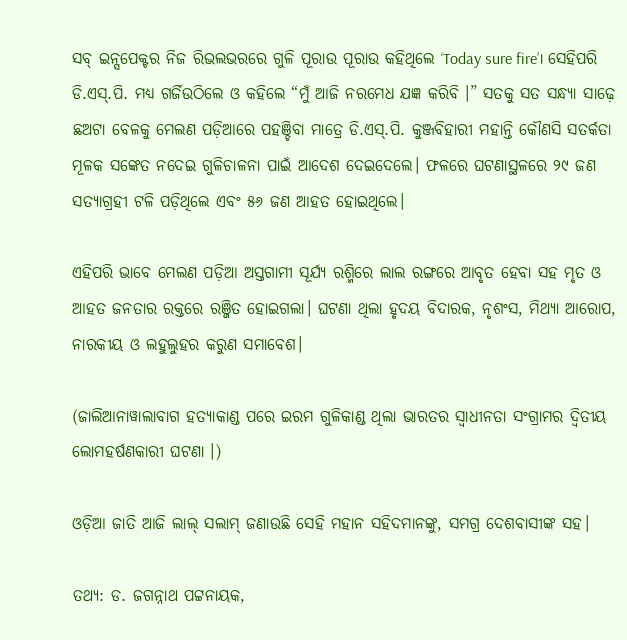ସବ୍ ଇନ୍ସପେକ୍ଟର ନିଜ ରିଭଲଭରରେ ଗୁଳି ପୂରାଉ ପୂରାଉ କହିଥିଲେ ‘Today sure fire’। ସେହିପରି ଡି.ଏସ୍.ପି. ମଧ୍ୟ ଗର୍ଜିଉଠିଲେ ଓ କହିଲେ “ମୁଁ ଆଜି ନରମେଧ ଯଜ୍ଞ କରିବି ।” ସତକୁ ସତ ସନ୍ଧ୍ୟା ସାଢ଼େ ଛଅଟା ବେଳକୁ ମେଲଣ ପଡ଼ିଆରେ ପହଞ୍ଚିବା ମାତ୍ରେ ଡି.ଏସ୍.ପି. କୁଞ୍ଜବିହାରୀ ମହାନ୍ତି କୌଣସି ସତର୍କତା ମୂଳକ ସଙ୍କେତ ନଦେଇ ଗୁଳିଚାଳନା ପାଇଁ ଆଦେଶ ଦେଇଦେଲେ। ଫଳରେ ଘଟଣାସ୍ଥଳରେ ୨୯ ଜଣ ସତ୍ୟାଗ୍ରହୀ ଟଳି ପଡ଼ିଥିଲେ ଏବଂ ୫୬ ଜଣ ଆହତ ହୋଇଥିଲେ।

ଏହିପରି ଭାବେ ମେଲଣ ପଡ଼ିଆ ଅସ୍ତଗାମୀ ସୂର୍ଯ୍ୟ ରଶ୍ମିରେ ଲାଲ ରଙ୍ଗରେ ଆବୃତ ହେବା ସହ ମୃତ ଓ ଆହତ ଜନତାର ରକ୍ତରେ ରଞ୍ଜିତ ହୋଇଗଲା। ଘଟଣା ଥିଲା ହୃଦୟ ବିଦାରକ, ନୃଶଂସ, ମିଥ୍ୟା ଆରୋପ, ନାରକୀୟ ଓ ଲହୁଲୁହର କରୁଣ ସମାବେଶ।

(ଜାଲିଆନାୱାଲାବାଗ ହତ୍ୟାକାଣ୍ଡ ପରେ ଇରମ ଗୁଳିକାଣ୍ଡ ଥିଲା ଭାରତର ସ୍ଵାଧୀନତା ସଂଗ୍ରାମର ଦ୍ଵିତୀୟ ଲୋମହର୍ଷଣକାରୀ ଘଟଣା ।)

ଓଡ଼ିଆ ଜାତି ଆଜି ଲାଲ୍ ସଲାମ୍ ଜଣାଉଛି ସେହି ମହାନ ସହିଦମାନଙ୍କୁ, ସମଗ୍ର ଦେଶବାସୀଙ୍କ ସହ।

ତଥ୍ୟ: ଡ. ଜଗନ୍ନାଥ ପଟ୍ଟନାୟକ,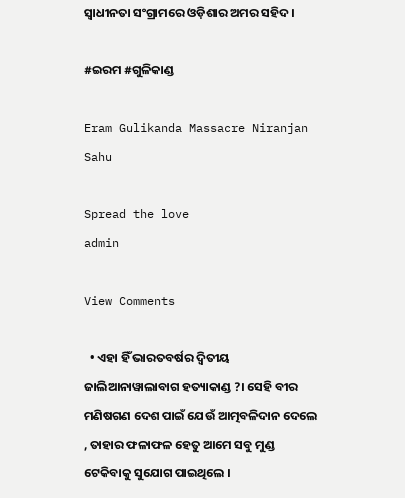ସ୍ଵାଧୀନତା ସଂଗ୍ରାମରେ ଓଡ଼ିଶାର ଅମର ସହିଦ ।

#ଇରମ #ଗୁଳିକାଣ୍ଡ

Eram Gulikanda Massacre Niranjan Sahu

Spread the love
admin

View Comments

  • ଏହା ହିଁ ଭାରତବର୍ଷର ଦ୍ଵିତୀୟ ଜାଲିଆନାୱାଲାବାଗ ହତ୍ୟାକାଣ୍ଡ ?। ସେହି ବୀର ମଣିଷଗଣ ଦେଶ ପାଇଁ ଯେଉଁ ଆତ୍ମବଳିଦାନ ଦେଲେ , ତାହାର ଫଳାଫଳ ହେତୁ ଆମେ ସବୁ ମୁଣ୍ଡ ଟେକିବାକୁ ସୁଯୋଗ ପାଇଥିଲେ ।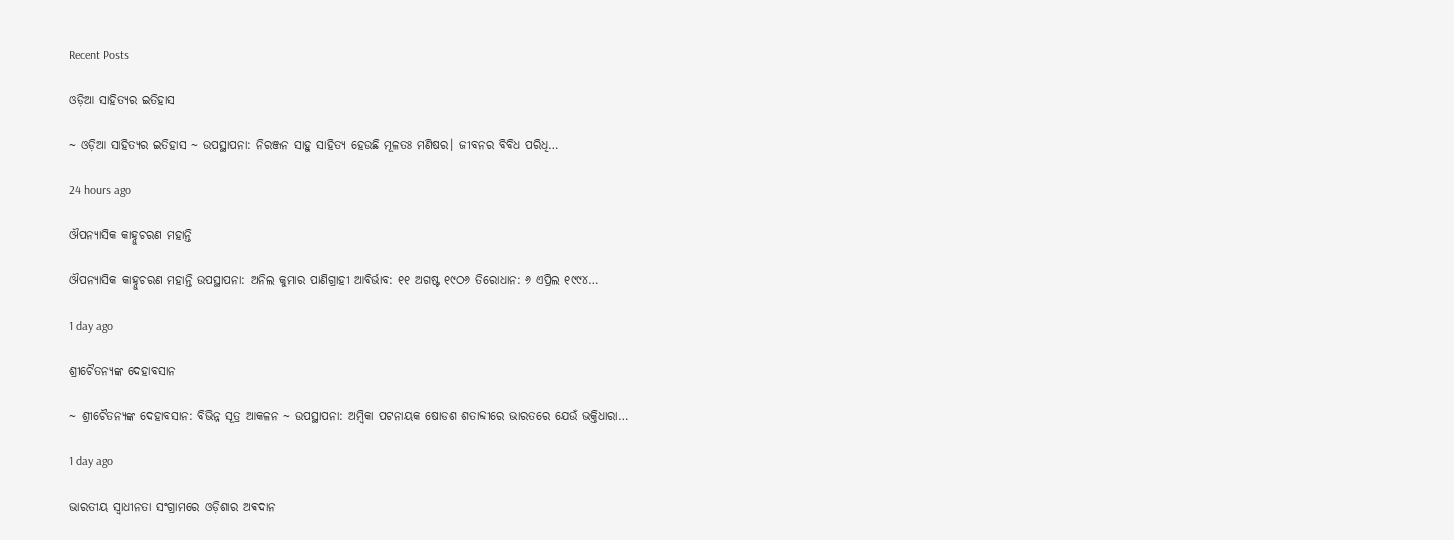Recent Posts

ଓଡ଼ିଆ ସାହିତ୍ୟର ଇତିହାସ

~ ଓଡ଼ିଆ ସାହିତ୍ୟର ଇତିହାସ ~ ଉପସ୍ଥାପନା: ନିରଞ୍ଜନ ସାହୁ ସାହିତ୍ୟ ହେଉଛି ମୂଳତଃ ମଣିଷର। ଜୀବନର ବିବିଧ ପରିଧି…

24 hours ago

ଔପନ୍ୟାସିକ କାହ୍ନୁଚରଣ ମହାନ୍ତି

ଔପନ୍ୟାସିକ କାହ୍ନୁଚରଣ ମହାନ୍ତି ଉପସ୍ଥାପନା: ଅନିଲ କୁମାର ପାଣିଗ୍ରାହୀ ଆବିର୍ଭାବ: ୧୧ ଅଗଷ୍ଟ ୧୯ଠ୬ ତିରୋଧାନ: ୬ ଏପ୍ରିଲ ୧୯୯୪…

1 day ago

ଶ୍ରୀଚୈତନ୍ୟଙ୍କ ଦେହାବସାନ

~ ଶ୍ରୀଚୈତନ୍ୟଙ୍କ ଦେହାବସାନ: ବିଭିନ୍ନ ସୂତ୍ର ଆକଳନ ~ ଉପସ୍ଥାପନା: ଅମ୍ବିକା ପଟନାୟକ ଷୋଡଶ ଶତାବ୍ଦୀରେ ଭାରତରେ ଯେଉଁ ଭକ୍ତିଧାରା…

1 day ago

ଭାରତୀୟ ସ୍ୱାଧୀନତା ସଂଗ୍ରାମରେ ଓଡ଼ିଶାର ଅଵଦାନ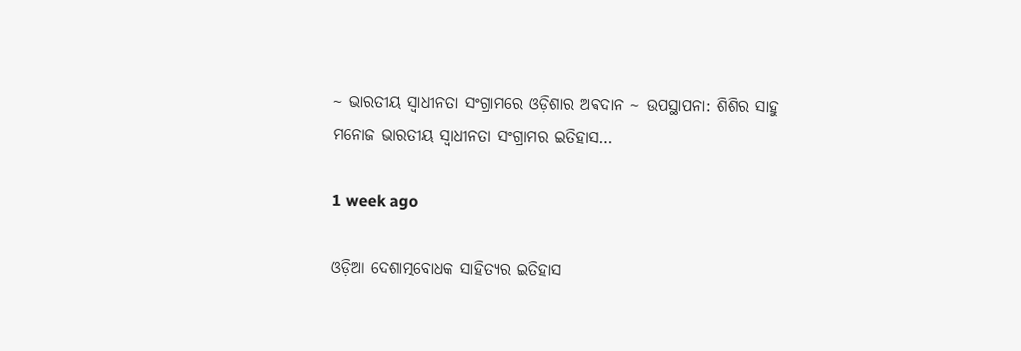~ ଭାରତୀୟ ସ୍ୱାଧୀନତା ସଂଗ୍ରାମରେ ଓଡ଼ିଶାର ଅଵଦାନ ~ ଉପସ୍ଥାପନା: ଶିଶିର ସାହୁ ମନୋଜ ଭାରତୀୟ ସ୍ଵାଧୀନତା ସଂଗ୍ରାମର ଇତିହାସ…

1 week ago

ଓଡ଼ିଆ ଦେଶାତ୍ମବୋଧକ ସାହିତ୍ୟର ଇତିହାସ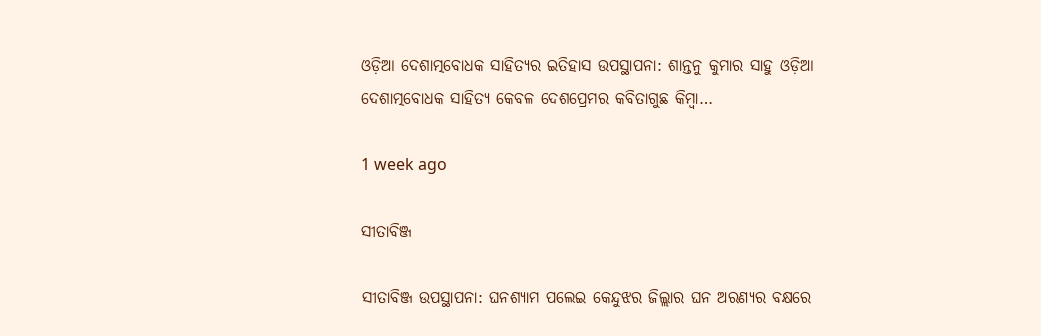ଓଡ଼ିଆ ଦେଶାତ୍ମବୋଧକ ସାହିତ୍ୟର ଇତିହାସ ଉପସ୍ଥାପନା: ଶାନ୍ତନୁ କୁମାର ସାହୁ ଓଡ଼ିଆ ଦେଶାତ୍ମବୋଧକ ସାହିତ୍ୟ କେବଳ ଦେଶପ୍ରେମର କବିତାଗୁଛ କିମ୍ବା…

1 week ago

ସୀତାବିଞ୍ଜ

ସୀତାବିଞ୍ଜ ଉପସ୍ଥାପନା: ଘନଶ୍ୟାମ ପଲେଇ କେନ୍ଦୁଝର ଜିଲ୍ଲାର ଘନ ଅରଣ୍ୟର ବକ୍ଷରେ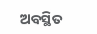ଅବସ୍ଥିତ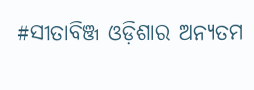#ସୀତାବିଞ୍ଜ ଓଡ଼ିଶାର ଅନ୍ୟତମ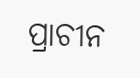ପ୍ରାଚୀନ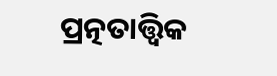ପ୍ରତ୍ନତାତ୍ତ୍ୱିକ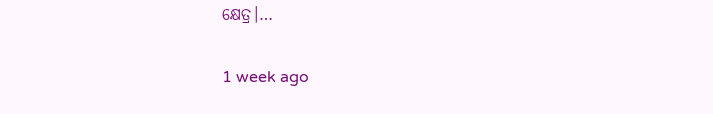କ୍ଷେତ୍ର।…

1 week ago